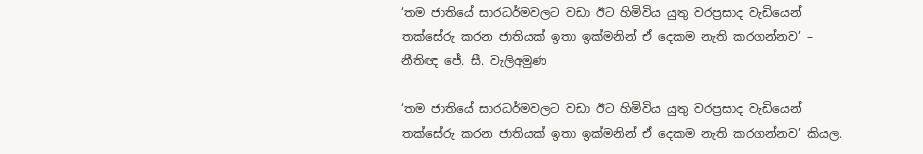‘තම ජාතියේ සාරධර්මවලට වඩා ඊට හිමිවිය යුතු වරප්‍රසාද වැඩියෙන් තක්සේරු කරන ජාතියක් ඉතා ඉක්මනින් ඒ දෙකම නැති කරගන්නව’ – නීතිඥ ජේ. සී. වැලිඅමුණ

‘තම ජාතියේ සාරධර්මවලට වඩා ඊට හිමිවිය යුතු වරප්‍රසාද වැඩියෙන් තක්සේරු කරන ජාතියක් ඉතා ඉක්මනින් ඒ දෙකම නැති කරගන්නව’ කියල.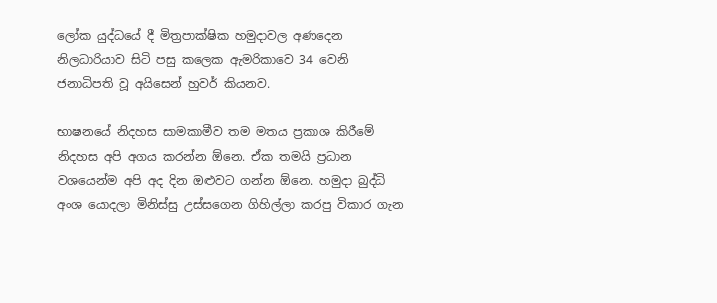ලෝක යුද්ධයේ දී මිත්‍රපාක්ෂික හමුදාවල අණදෙන නිලධාරියාව සිටි පසු කලෙක ඇමරිකාවෙ 34 වෙනි ජනාධිපති වූ අයිසෙන් හුවර් කියනව.

භාෂනයේ නිදහස සාමකාමීව තම මතය ප්‍රකාශ කිරීමේ නිදහස අපි අගය කරන්න ඕනෙ. ඒක තමයි ප්‍රධාන වශයෙන්ම අපි අද දින ඔළුවට ගන්න ඕනෙ. හමුදා බුද්ධි අංශ යොදලා මිනිස්සු උස්සගෙන ගිහිල්ලා කරපු විකාර ගැන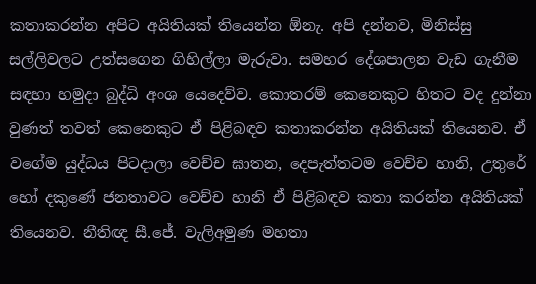කතාකරන්න අපිට අයිතියක් තියෙන්න ඕනැ. අපි දන්නව, මිනිස්සු සල්ලිවලට උත්සගෙන ගිහිල්ලා මැරුවා. සමහර දේශපාලන වැඩ ගැනීම සඳහා හමුදා බුද්ධි අංශ යෙදෙව්ව. කොතරම් කෙනෙකුට හිතට වද දුන්නා වුණත් තවත් කෙනෙකුට ඒ පිළිබඳව කතාකරන්න අයිතියක් තියෙනව. ඒ වගේම යුද්ධය පිටදාලා වෙච්ච ඝාතන, දෙපැත්තටම වෙච්ච හානි, උතුරේ හෝ දකුණේ ජනතාවට වෙච්ච හානි ඒ පිළිබඳව කතා කරන්න අයිතියක් තියෙනව. නීතිඥ සී.ජේ. වැලිඅමුණ මහතා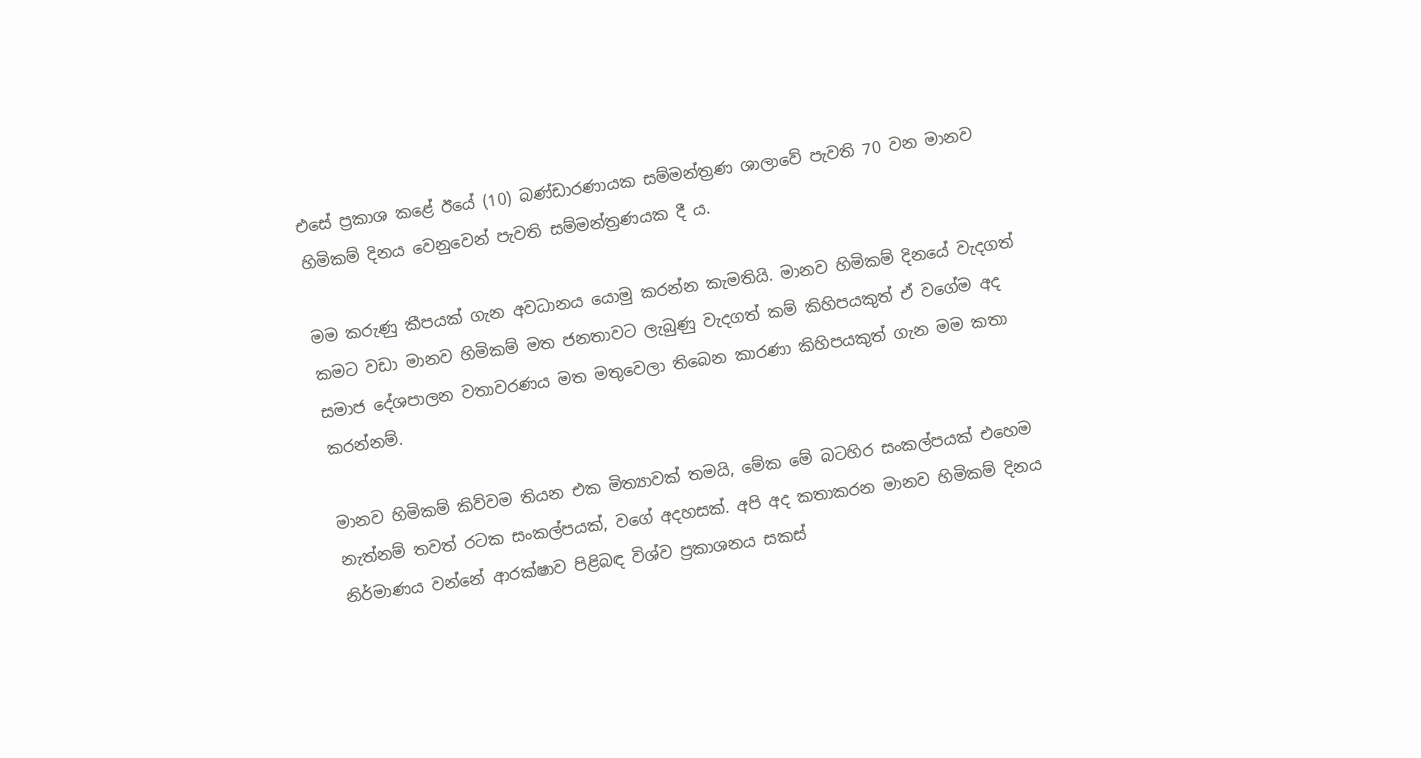එසේ ප්‍රකාශ කළේ ඊයේ (10) බණ්ඩාරණායක සම්මන්ත්‍රණ ශාලාවේ පැවති 70 වන මානව හිමිකම් දිනය වෙනුවෙන් පැවති සම්මන්ත්‍රණයක දී ය.

මම කරුණු කීපයක් ගැන අවධානය යොමු කරන්න කැමතියි. මානව හිමිකම් දිනයේ වැදගත් කමට වඩා මානව හිමිකම් මත ජනතාවට ලැබුණු වැදගත් කම් කිහිපයකුත් ඒ වගේම අද සමාජ දේශපාලන වතාවරණය මත මතුවෙලා තිබෙන කාරණා කිහිපයකුත් ගැන මම කතා කරන්නම්.

මානව හිමිකම් කිව්වම තියන එක මිත්‍යාවක් තමයි, මේක මේ බටහිර සංකල්පයක් එහෙම නැත්නම් තවත් රටක සංකල්පයක්, වගේ අදහසක්. අපි අද කතාකරන මානව හිමිකම් දිනය නිර්මාණය වන්නේ ආරක්ෂාව පිළිබඳ විශ්ව ප්‍රකාශනය සකස්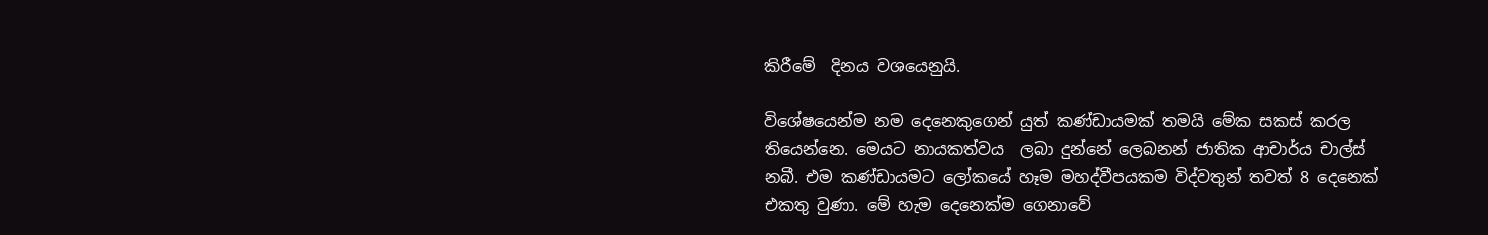කිරීමේ  දිනය වශයෙනුයි.

විශේෂයෙන්ම නම දෙනෙකුගෙන් යුත් කණ්ඩායමක් තමයි මේක සකස් කරල තියෙන්නෙ. මෙයට නායකත්වය  ලබා දුන්නේ ලෙබනන් ජාතික ආචාර්ය චාල්ස් නබී. එම කණ්ඩායමට ලෝකයේ හෑම මහද්වීපයකම විද්වතුන් තවත් 8 දෙනෙක් එකතු වුණා. මේ හැම දෙනෙක්ම ගෙනාවේ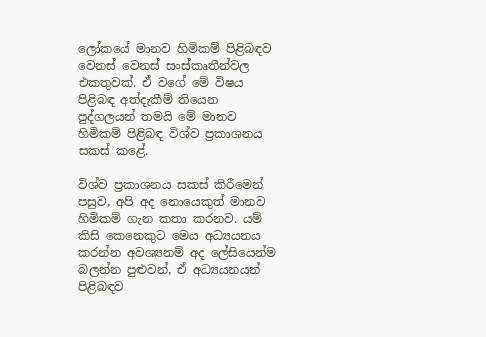ලෝකයේ මානව හිමිකම් පිළිබඳව වෙනස් වෙනස් සංස්කෘතීන්වල එකතුවක්. ඒ වගේ මේ විෂය පිළිබඳ අත්දැකීම් තියෙන පුද්ගලයන් තමයි මේ මානව හිමිකම් පිළිබඳ විශ්ව ප්‍රකාශනය සකස් කළේ.

විශ්ව ප්‍රකාශනය සකස් කිරීමෙන් පසුව, අපි අද නොයෙකුත් මානව හිමිකම් ගැන කතා කරනව. යම් කිසි කෙනෙකුට මෙය අධ්‍යයනය කරන්න අවශ්‍යනම් අද ලේසියෙන්ම බලන්න පුළුවන්, ඒ අධ්‍යයනයන් පිළිබඳව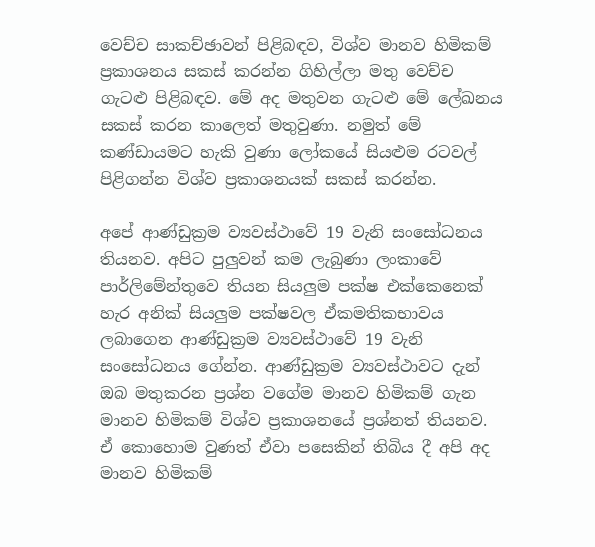වෙච්ච සාකච්ඡාවන් පිළිබඳව, විශ්ව මානව හිමිකම් ප්‍රකාශනය සකස් කරන්න ගිහිල්ලා මතු වෙච්ච ගැටළු පිළිබඳව. මේ අද මතුවන ගැටළු මේ ලේඛනය සකස් කරන කාලෙත් මතුවුණා. නමුත් මේ කණ්ඩායමට හැකි වුණා ලෝකයේ සියළුම රටවල් පිළිගන්න විශ්ව ප්‍රකාශනයක් සකස් කරන්න.

අපේ ආණ්ඩුක්‍රම ව්‍යවස්ථාවේ 19 වැනි සංසෝධනය තියනව. අපිට පුලුවන් කම ලැබුණා ලංකාවේ පාර්ලිමේන්තුවෙ තියන සියලුම පක්ෂ එ‍ක්කෙනෙක් හැර අනික් සියලුම පක්ෂවල ඒකමතිකභාවය ලබාගෙන ආණ්ඩුක්‍රම ව්‍යවස්ථාවේ 19 වැනි සංසෝධනය ගේන්න. ආණ්ඩුක්‍රම ව්‍යවස්ථාවට දැන් ඔබ මතුකරන ප්‍රශ්න වගේම මානව හිමිකම් ගැන මානව හිමිකම් විශ්ව ප්‍රකාශනයේ ප්‍රශ්නත් තියනව. ඒ කොහොම වුණත් ඒවා පසෙකින් තිබිය දී අපි අද මානව හිමිකම්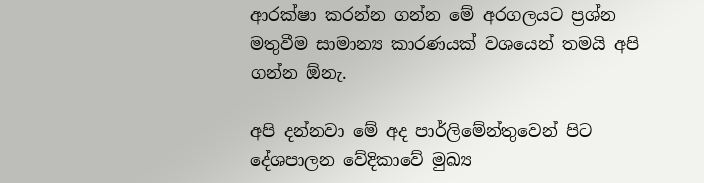ආරක්ෂා කරන්න ගන්න මේ අරගලයට ප්‍රශ්න මතුවීම සාමාන්‍ය කාරණයක් වශයෙන් තමයි අපි ගන්න ඕනැ.

අපි දන්නවා මේ අද පාර්ලිමේන්තුවෙන් පිට දේශපාලන වේදිකාවේ මුඛ්‍ය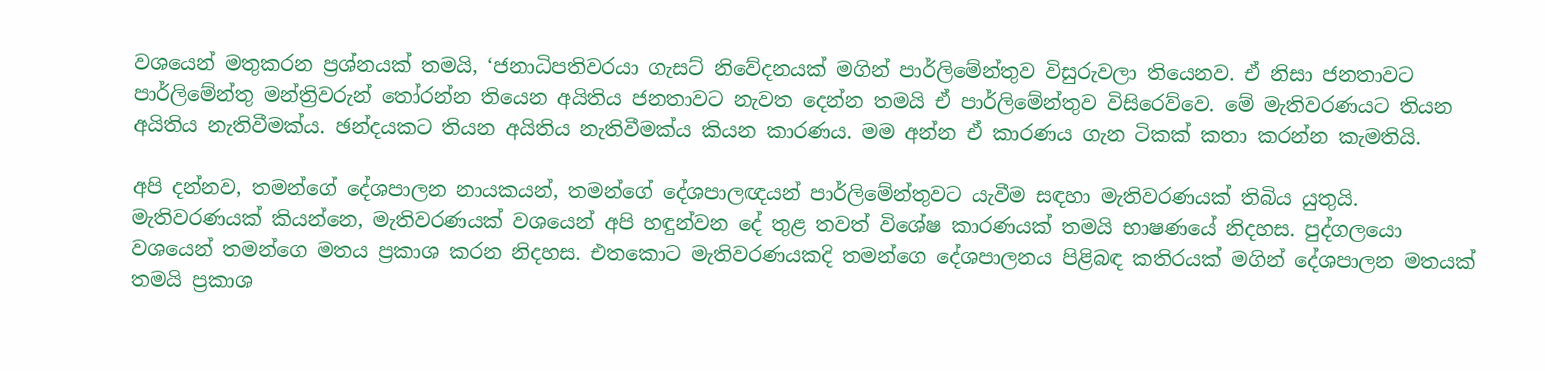වශයෙන් මතුකරන ප්‍රශ්නයක් තමයි, ‘ජනාධිපතිවරයා ගැසට් නිවේදනයක් මගින් පාර්ලිමේන්තුව විසුරුවලා තියෙනව. ඒ නිසා ජනතාවට පාර්ලිමේන්තු මන්ත්‍රිවරුන් තෝරන්න තියෙන අයිතිය ජනතාවට නැවත දෙන්න තමයි ඒ පාර්ලිමේන්තුව විසිරෙව්වෙ. මේ මැතිවරණයට තියන අයිතිය නැතිවීමක්ය. ඡන්දයකට තියන අයිතිය නැතිවීමක්ය කියන කාරණය. මම අන්න ඒ කාරණය ගැන ටිකක් කතා කරන්න කැමතියි.

අපි දන්නව, තමන්ගේ දේශපාලන නායකයන්, තමන්ගේ දේශපාලඥයන් පාර්ලිමේන්තුවට යැවීම සඳහා මැතිවරණයක් තිබිය යුතුයි. මැතිවරණයක් කියන්නෙ, මැතිවරණයක් වශයෙන් අපි හඳුන්වන දේ තුළ තවත් විශේෂ කාරණයක් තමයි භාෂණයේ නිදහස. පුද්ගලයො වශයෙන් තමන්ගෙ මතය ප්‍රකාශ කරන නිදහස. එතකොට මැතිවරණයකදි තමන්ගෙ දේශපාලනය පිළිබඳ කතිරයක් මගින් දේශපාලන මතයක් තමයි ප්‍රකාශ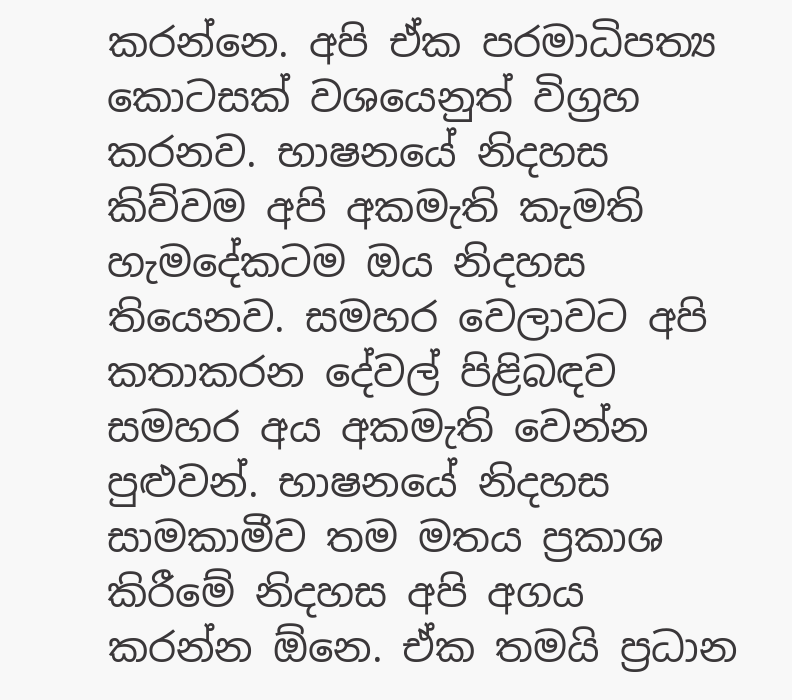කරන්නෙ. අපි ඒක පරමාධිපත්‍ය කොටසක් වශයෙනුත් විග්‍රහ කරනව. භාෂනයේ නිදහස කිව්වම අපි අකමැති කැමති හැමදේකටම ඔය නිදහස තියෙනව. සමහර වෙලාවට අපි කතාකරන දේවල් පිළිබඳව සමහර අය අකමැති වෙන්න පුළුවන්. භාෂනයේ නිදහස සාමකාමීව තම මතය ප්‍රකාශ කිරීමේ නිදහස අපි අගය කරන්න ඕනෙ. ඒක තමයි ප්‍රධාන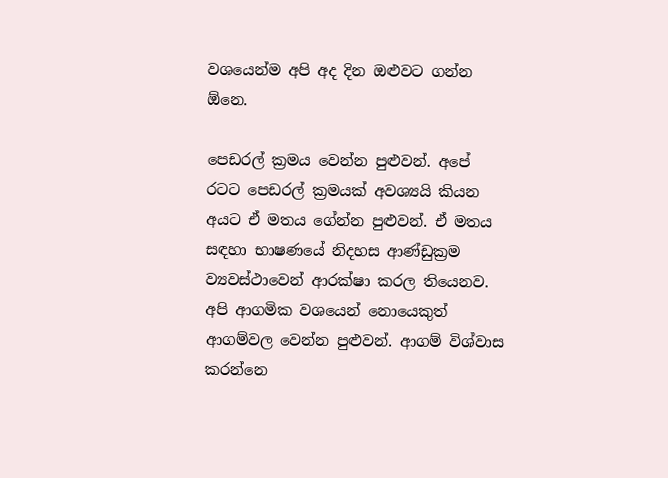වශයෙන්ම අපි අද දින ඔළුවට ගන්න ඕනෙ.

පෙඩරල් ක්‍රමය වෙන්න පුළුවන්. අපේ රටට පෙඩරල් ක්‍රමයක් අවශ්‍යයි කියන අයට ඒ මතය ගේන්න පුළුවන්. ඒ මතය සඳහා භාෂණයේ නිදහස ආණ්ඩුක්‍රම ව්‍යවස්ථාවෙන් ආරක්ෂා කරල තියෙනව. අපි ආගමික වශයෙන් නොයෙකුත් ආගම්වල වෙන්න පුළුවන්. ආගම් විශ්වාස කරන්නෙ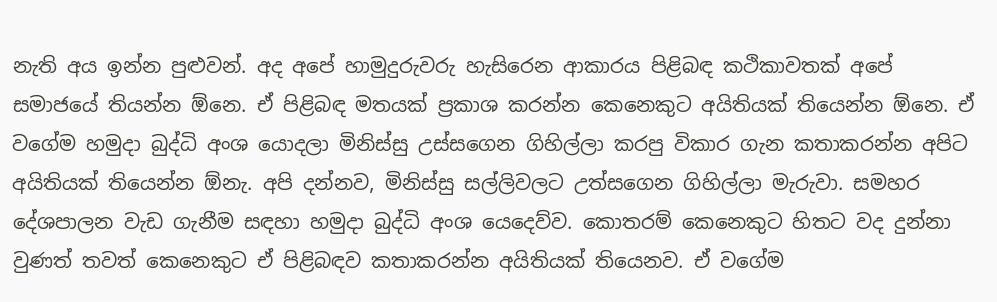නැති අය ඉන්න පුළුවන්. අද අපේ හාමුදුරුවරු හැසිරෙන ආකාරය පිළිබඳ කථිකාවතක් ‍අපේ සමාජයේ තියන්න ඕනෙ. ඒ පිළිබඳ මතයක් ප්‍රකාශ කරන්න කෙනෙකුට අයිතියක් තියෙන්න ඕනෙ. ඒ වගේම හමුදා බුද්ධි අංශ යොදලා මිනිස්සු උස්සගෙන ගිහිල්ලා කරපු විකාර ගැන කතාකරන්න අපිට අයිතියක් තියෙන්න ඕනැ. අපි දන්නව, මිනිස්සු සල්ලිවලට උත්සගෙන ගිහිල්ලා මැරුවා. සමහර දේශපාලන වැඩ ගැනීම සඳහා හමුදා බුද්ධි අංශ යෙදෙව්ව. කොතරම් කෙනෙකුට හිතට වද දුන්නා වුණත් තවත් කෙනෙකුට ඒ පිළිබඳව කතාකරන්න අයිතියක් තියෙනව. ඒ වගේම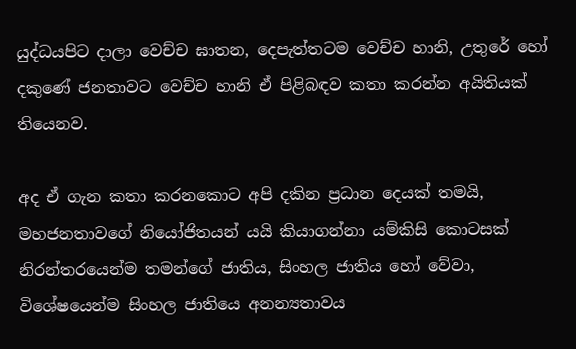යුද්ධයපිට දාලා වෙච්ච ඝාතන, දෙපැත්තටම වෙච්ච හානි, උතුරේ හෝ දකුණේ ජනතාවට වෙච්ච හානි ඒ පිළිබඳව කතා කරන්න අයිතියක් තියෙනව.

අද ඒ ගැන කතා කරනකොට අපි දකින ප්‍රධාන දෙයක් තමයි, මහජනතාවගේ නියෝජිතයන් යයි කියාගන්නා යම්කිසි කොටසක් නිරන්තරයෙන්ම තමන්ගේ ජාතිය, සිංහල ජාතිය හෝ වේවා, විශේෂයෙන්ම සිංහල ජාතියෙ අනන්‍යතාවය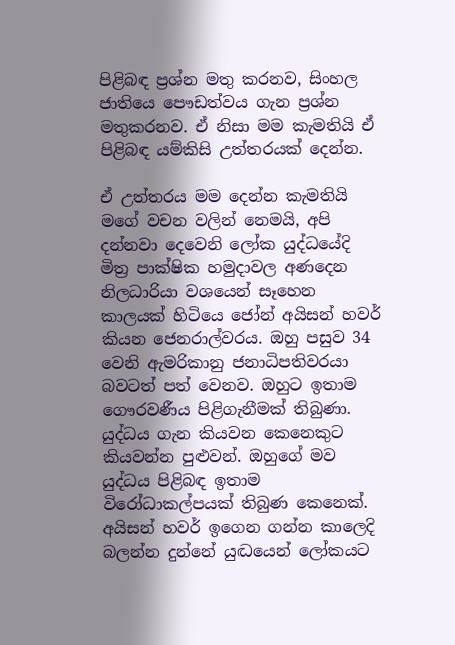පිළිබඳ ප්‍රශ්න මතු කරනව, සිංහල ජාතියෙ පෞඩත්වය ගැන ප්‍රශ්න මතුකරනව. ඒ නිසා මම කැමතියි ඒ පිළිබඳ යම්කිසි උත්තරයක් දෙන්න.

ඒ උත්තරය මම දෙන්න කැමතියි මගේ වචන වලින් නෙමයි, අපි දන්නවා දෙවෙනි ලෝක යුද්ධයේදි මිත්‍ර පාක්ෂික හමුදාවල අණදෙන නිලධාරියා වශයෙන් සෑහෙන කාලයක් හිටියෙ ජෝන් අයිසන් හවර් කියන ජෙනරාල්වරය. ඔහු පසුව 34 වෙනි ඇමරිකානු ජනාධිපතිවරයා බවටත් ‍පත් වෙනව. ඔහුට ඉතාම ගෞරවණීය පිළිගැනීමක් ති‍බුණා. යුද්ධය ගැන කියවන කෙනෙකුට කියවන්න පුළුවන්. ඔහුගේ මව යුද්ධය පිළිබඳ ඉතාම විරෝධාකල්පයක් තිබුණ කෙනෙක්. අයිසන් හවර් ඉගෙන ගන්න කාලෙදි බලන්න දුන්නේ යුද්‍ධයෙන් ලෝකයට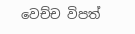වෙච්ච විපත්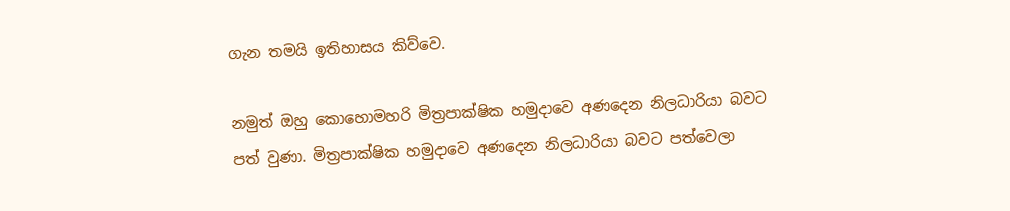ගැන තමයි ඉතිහාසය කිව්වෙ.

නමුත් ඔහු කොහොමහරි මිත්‍රපාක්ෂික හමුදාවෙ අණදෙන නිලධාරියා බවට පත් වුණා. මිත්‍රපාක්ෂික හමුදාවෙ අණදෙන නිලධාරියා බවට පත්වෙලා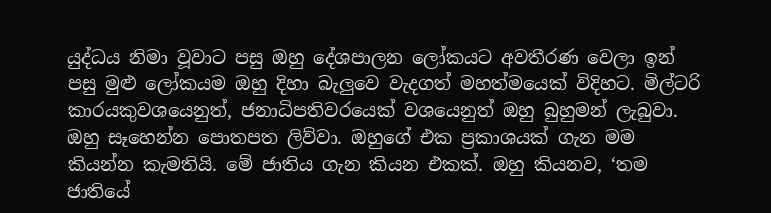යුද්ධය නිමා වූවාට පසු ඔහු දේශපාලන ලෝකයට අවතීරණ වෙලා ඉන් පසු මුළු ලෝකයම ඔහු දිහා බැලුවෙ වැදගත් මහත්මයෙක් විදිහට. මිල්ටරි කාරයකුවශයෙනුත්, ජනාධිපතිවරයෙක් වශයෙනුත් ඔහු බුහුමන් ලැබුවා. ඔහු සෑහෙන්න පොතපත ලිව්වා. ඔහුගේ එක ප්‍රකාශයක් ගැන මම කියන්න කැමතියි. මේ ජාතිය ගැන කියන එකක්. ඔහු කියනව, ‘තම ජාතියේ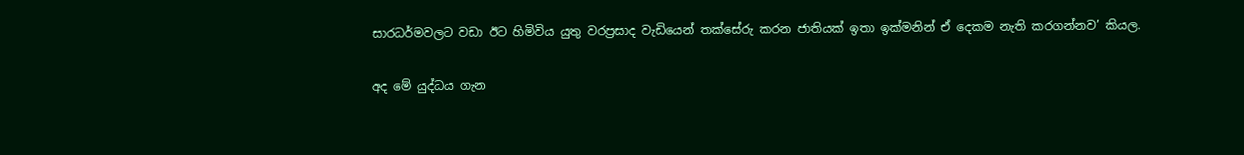සාරධර්මවලට වඩා ඊට හිමිවිය යුතු වරප්‍රසාද වැඩියෙන් තක්සේරු කරන ජාතියක් ඉතා ඉක්මනින් ඒ දෙකම නැති කරගන්නව’ කියල.

අද මේ යුද්ධය ගැන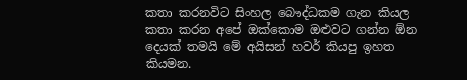කතා කරනවිට සිංහල බෞද්ධකම ගැන කියල කතා කරන අපේ ඔක්කොම ඔළුවට ගන්න ඕන දෙයක් තමයි මේ අයිසන් හවර් කියපු ඉහත කියමන.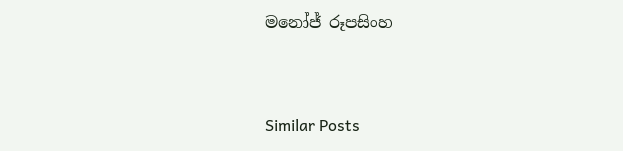මනෝජ් රූපසිංහ



Similar Posts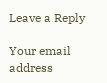Leave a Reply

Your email address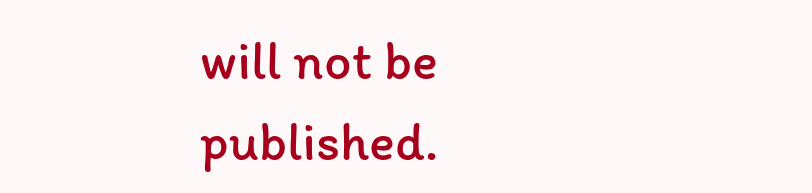will not be published.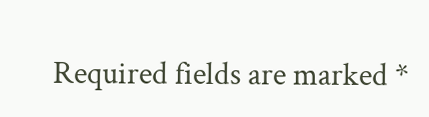Required fields are marked *